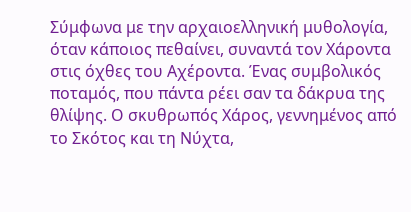Σύμφωνα με την αρχαιοελληνική μυθολογία, όταν κάποιος πεθαίνει, συναντά τον Χάροντα στις όχθες του Αχέροντα. Ένας συμβολικός ποταμός, που πάντα ρέει σαν τα δάκρυα της θλίψης. Ο σκυθρωπός Χάρος, γεννημένος από το Σκότος και τη Νύχτα,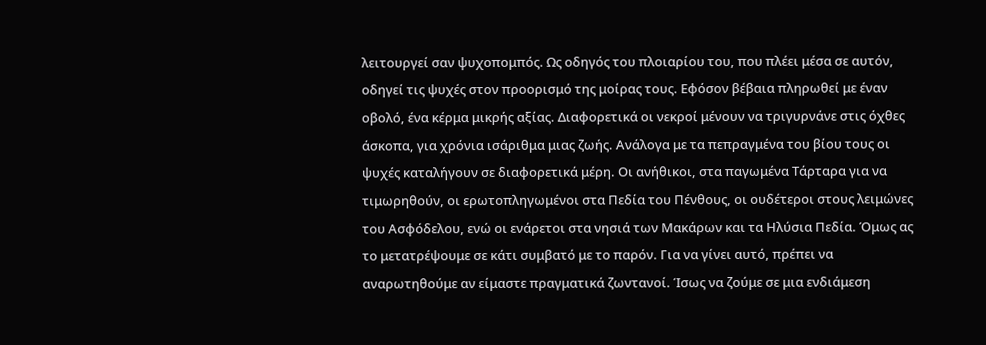λειτουργεί σαν ψυχοπομπός. Ως οδηγός του πλοιαρίου του, που πλέει μέσα σε αυτόν, οδηγεί τις ψυχές στον προορισμό της μοίρας τους. Εφόσον βέβαια πληρωθεί με έναν οβολό, ένα κέρμα μικρής αξίας. Διαφορετικά οι νεκροί μένουν να τριγυρνάνε στις όχθες άσκοπα, για χρόνια ισάριθμα μιας ζωής. Ανάλογα με τα πεπραγμένα του βίου τους οι ψυχές καταλήγουν σε διαφορετικά μέρη. Οι ανήθικοι, στα παγωμένα Τάρταρα για να τιμωρηθούν, οι ερωτοπληγωμένοι στα Πεδία του Πένθους, οι ουδέτεροι στους λειμώνες του Ασφόδελου, ενώ οι ενάρετοι στα νησιά των Μακάρων και τα Ηλύσια Πεδία. Όμως ας το μετατρέψουμε σε κάτι συμβατό με το παρόν. Για να γίνει αυτό, πρέπει να αναρωτηθούμε αν είμαστε πραγματικά ζωντανοί. Ίσως να ζούμε σε μια ενδιάμεση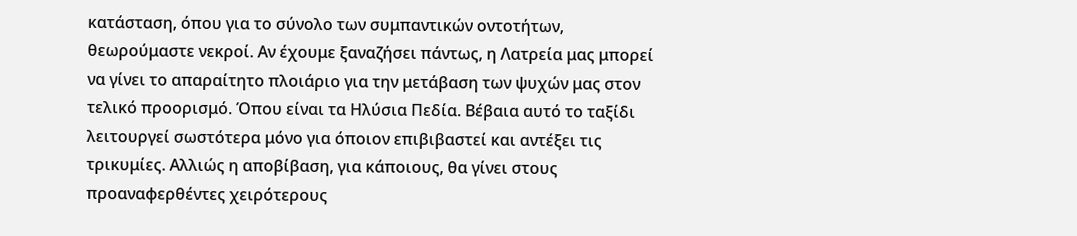κατάσταση, όπου για το σύνολο των συμπαντικών οντοτήτων, θεωρούμαστε νεκροί. Αν έχουμε ξαναζήσει πάντως, η Λατρεία μας μπορεί να γίνει το απαραίτητο πλοιάριο για την μετάβαση των ψυχών μας στον τελικό προορισμό. Όπου είναι τα Ηλύσια Πεδία. Βέβαια αυτό το ταξίδι λειτουργεί σωστότερα μόνο για όποιον επιβιβαστεί και αντέξει τις τρικυμίες. Αλλιώς η αποβίβαση, για κάποιους, θα γίνει στους προαναφερθέντες χειρότερους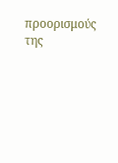προορισμούς της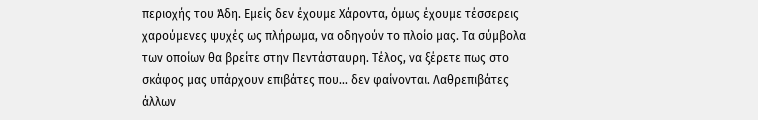περιοχής του Άδη. Εμείς δεν έχουμε Χάροντα, όμως έχουμε τέσσερεις χαρούμενες ψυχές ως πλήρωμα, να οδηγούν το πλοίο μας. Τα σύμβολα των οποίων θα βρείτε στην Πεντάσταυρη. Τέλος, να ξέρετε πως στο σκάφος μας υπάρχουν επιβάτες που... δεν φαίνονται. Λαθρεπιβάτες άλλων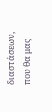διαστάσεων, που θα μας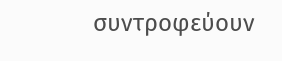συντροφεύουν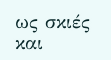ως σκιές και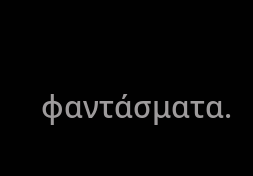φαντάσματα.